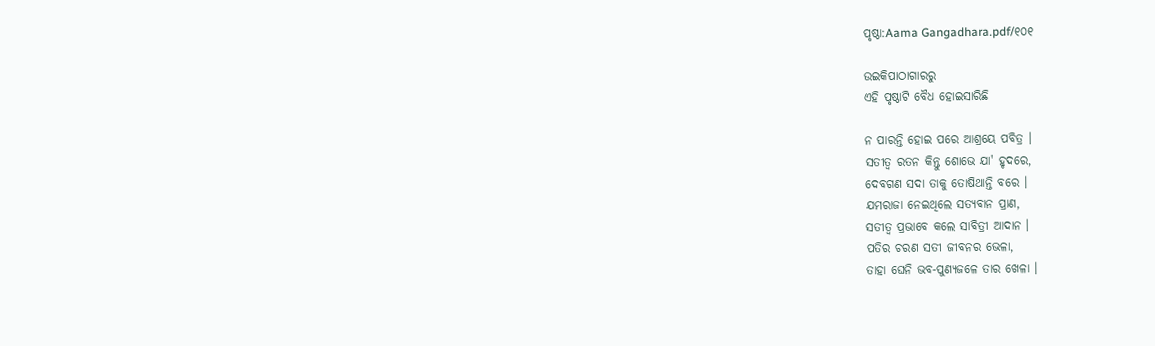ପୃଷ୍ଠା:Aama Gangadhara.pdf/୧୦୧

ଉଇକିପାଠାଗାର‌ରୁ
ଏହି ପୃଷ୍ଠାଟି ବୈଧ ହୋଇସାରିଛି

ନ ପାରନ୍ତି ହୋଇ ପରେ ଆଶ୍ରୟେ ପବିତ୍ର ।
ସତୀତ୍ୱ ରତନ କିନ୍ତୁ ଶୋଭେ ଯା' ହୃଦରେ,
ଦେବଗଣ ସଦା ତାକୁ ତୋଷିଥାନ୍ତି ବରେ ।
ଯମରାଜା ନେଇଥିଲେ ସତ୍ୟବାନ ପ୍ରାଣ,
ସତୀତ୍ୱ ପ୍ରଭାବେ କଲେ ସାବିତ୍ରୀ ଆଦାନ ।
ପତିର ଚରଣ ସତୀ ଜୀବନର ଭେଳା,
ତାହା ଘେନି ଭବ-ପୁଣ୍ୟଜଳେ ତାର ଖେଳା ।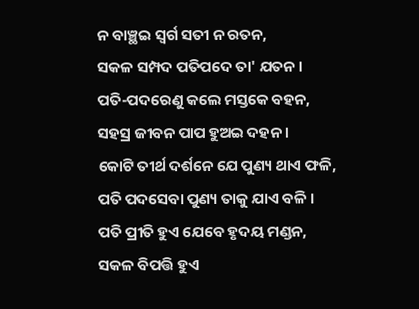ନ ବାଞ୍ଛଇ ସ୍ୱର୍ଗ ସତୀ ନ ରତନ,
ସକଳ ସମ୍ପଦ ପତିପଦେ ତା' ଯତନ ।
ପତି-ପଦରେଣୁ କଲେ ମସ୍ତକେ ବହନ,
ସହସ୍ର ଜୀବନ ପାପ ହୁଅଇ ଦହନ ।
କୋଟି ତୀର୍ଥ ଦର୍ଶନେ ଯେ ପୁଣ୍ୟ ଥାଏ ଫଳି,
ପତି ପଦସେବା ପୁଣ୍ୟ ତାକୁ ଯାଏ ବଳି ।
ପତି ପ୍ରୀତି ହୁଏ ଯେବେ ହୃଦୟ ମଣ୍ଡନ,
ସକଳ ବିପତ୍ତି ହୁଏ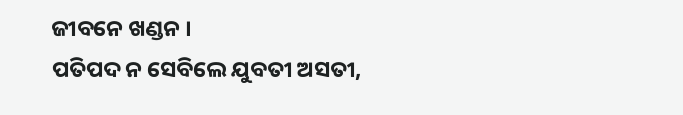ଜୀବନେ ଖଣ୍ଡନ ।
ପତିପଦ ନ ସେବିଲେ ଯୁବତୀ ଅସତୀ,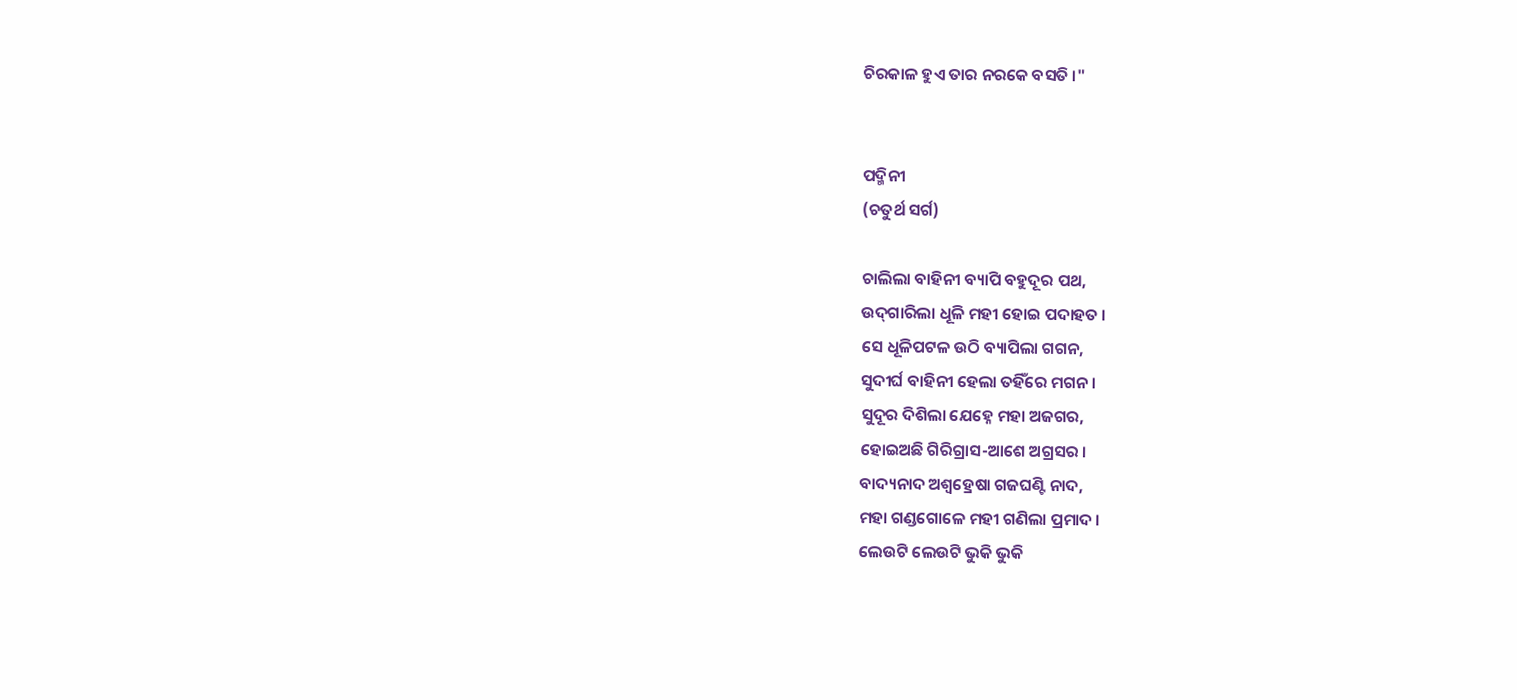ଚିରକାଳ ହୁଏ ତାର ନରକେ ବସତି ।"


ପଦ୍ମିନୀ
(ଚତୁର୍ଥ ସର୍ଗ)

ଚାଲିଲା ବାହିନୀ ବ୍ୟାପି ବହୁଦୂର ପଥ,
ଉଦ୍‍ଗାରିଲା ଧୂଳି ମହୀ ହୋଇ ପଦାହତ ।
ସେ ଧୂଳିପଟଳ ଉଠି ବ୍ୟାପିଲା ଗଗନ,
ସୁଦୀର୍ଘ ବାହିନୀ ହେଲା ତହିଁରେ ମଗନ ।
ସୁଦୂର ଦିଶିଲା ଯେହ୍ନେ ମହା ଅଜଗର,
ହୋଇଅଛି ଗିରିଗ୍ରାସ-ଆଶେ ଅଗ୍ରସର ।
ବାଦ୍ୟନାଦ ଅଶ୍ୱହ୍ରେଷା ଗଜଘଣ୍ଟି ନାଦ,
ମହା ଗଣ୍ଡଗୋଳେ ମହୀ ଗଣିଲା ପ୍ରମାଦ ।
ଲେଉଟି ଲେଉଟି ଭୁକି ଭୁକି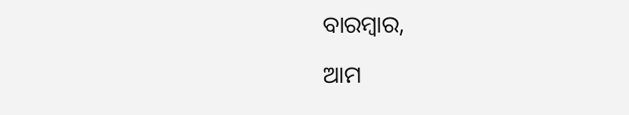ବାରମ୍ବାର,

ଆମ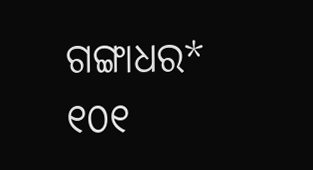ଗଙ୍ଗାଧର* ୧୦୧